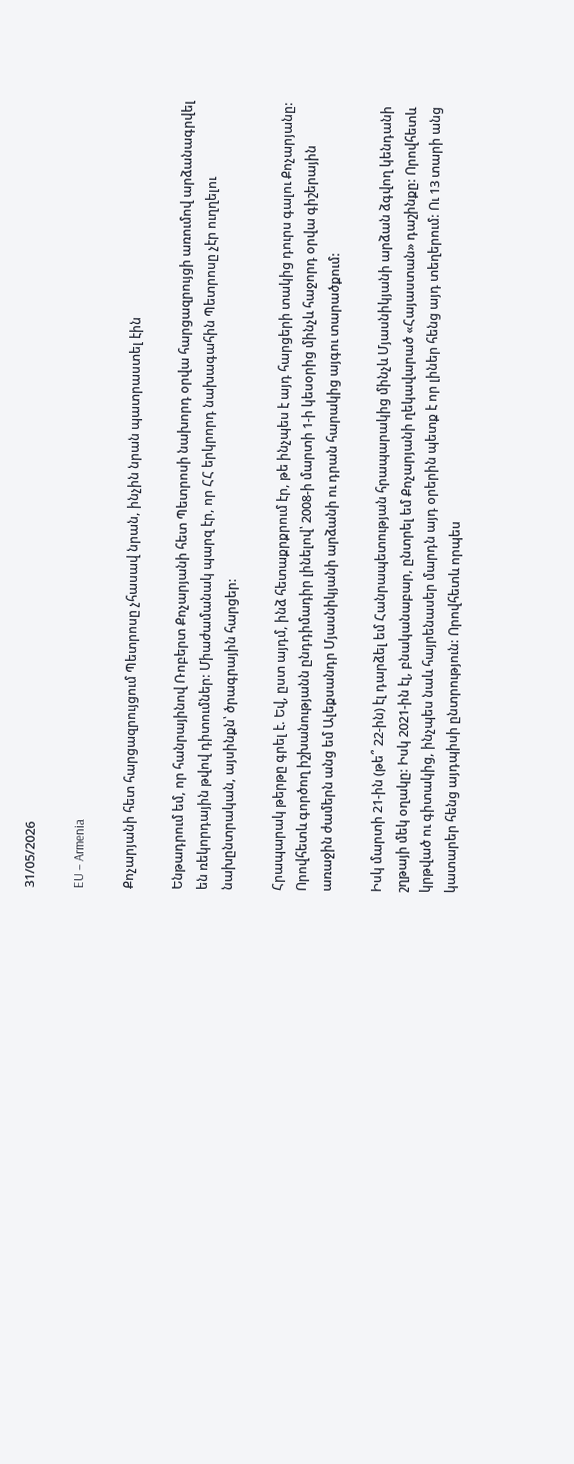31/05/2026

EU – Armenia

Քոչարյանի հետ հարցազրույցում Պետրոսը չհասավ նրան, ինչին նրան պատրաստել էին

Ենթադրում եմ, որ հանրայինով Ռոբերտ Քոչարյանի հետ Պետրոսի նախորդ օրվա հարցազրույցի առումով արձանագրվել են ռեկորդային թվով դիտումներ: Միաժամանակ պարզ էր, որ ՀՀ երկրորդ նախագահին Պետրոսը չէր ուղղելու նախընտրական, այսինքն՝ ծրագրային հարցեր:

Հրապարակ թերթը գրել է. Եվ, ըստ այդմ, ինձ հետաքրքրում էր, թե ինչպես է այդ հարցերի տակից դուրս գալու Քոչարյանը: Որովհետև գործող իշխանությանն ընդդիմադիր լինելով՝ 2008-ի մարտի 1-ի կեսօրից մինչև հաջորդ օրվա գիշերային առաջին ժամերն անց եմ Ալեքսանդր Մյասնիկյանի արձանի ու դրան հարակից այգու տարածքում:

Իսկ մարտի 21-ին (թե՞ 22-ին) էլ դարձել եմ Հանրապետության հրապարակից մինչև Մյասնիկյանի արձան ձգվող կենդանի շղթայի մեկ օղակը: Իսկ 2021-ին էլ, բնականաբար, ընտրել եմ Քոչարյանի ղեկավարած «Հայաստան» դաշինքը: Որովհետև կրթված ու գիտակից, ինչպես նաև հայրենասեր մարդն այդ օրերին պետք է որ լիներ հենց այդ տեղերում: Ու 13 տարի անց կատարեր հենց այդպիսի ընտրություն: Որովհետև որպես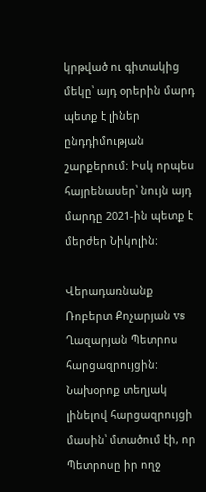կրթված ու գիտակից մեկը՝ այդ օրերին մարդ պետք է լիներ ընդդիմության շարքերում: Իսկ որպես հայրենասեր՝ նույն այդ մարդը 2021-ին պետք է մերժեր Նիկոլին:

Վերադառնանք Ռոբերտ Քոչարյան vs Ղազարյան Պետրոս հարցազրույցին: Նախօրոք տեղյակ լինելով հարցազրույցի մասին՝ մտածում էի, որ Պետրոսը իր ողջ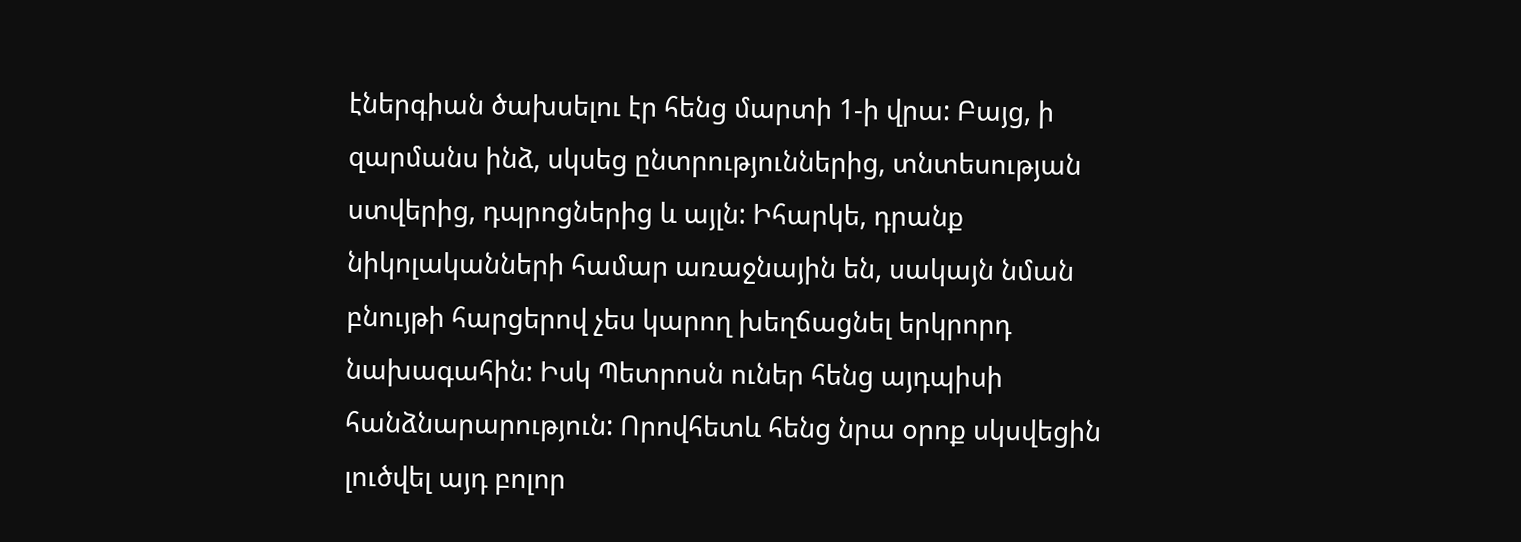էներգիան ծախսելու էր հենց մարտի 1-ի վրա: Բայց, ի զարմանս ինձ, սկսեց ընտրություններից, տնտեսության ստվերից, դպրոցներից և այլն: Իհարկե, դրանք նիկոլականների համար առաջնային են, սակայն նման բնույթի հարցերով չես կարող խեղճացնել երկրորդ նախագահին: Իսկ Պետրոսն ուներ հենց այդպիսի հանձնարարություն: Որովհետև հենց նրա օրոք սկսվեցին լուծվել այդ բոլոր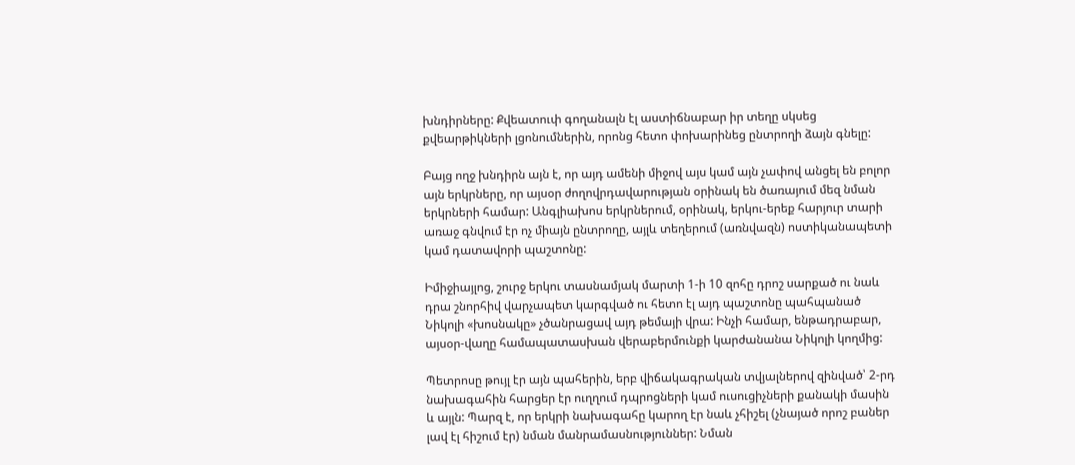խնդիրները: Քվեատուփ գողանալն էլ աստիճնաբար իր տեղը սկսեց քվեարթիկների լցոնումներին, որոնց հետո փոխարինեց ընտրողի ձայն գնելը:

Բայց ողջ խնդիրն այն է, որ այդ ամենի միջով այս կամ այն չափով անցել են բոլոր այն երկրները, որ այսօր ժողովրդավարության օրինակ են ծառայում մեզ նման երկրների համար: Անգլիախոս երկրներում, օրինակ, երկու-երեք հարյուր տարի առաջ գնվում էր ոչ միայն ընտրողը, այլև տեղերում (առնվազն) ոստիկանապետի կամ դատավորի պաշտոնը:

Իմիջիայլոց, շուրջ երկու տասնամյակ մարտի 1-ի 10 զոհը դրոշ սարքած ու նաև դրա շնորհիվ վարչապետ կարգված ու հետո էլ այդ պաշտոնը պահպանած Նիկոլի «խոսնակը» չծանրացավ այդ թեմայի վրա: Ինչի համար, ենթադրաբար, այսօր-վաղը համապատասխան վերաբերմունքի կարժանանա Նիկոլի կողմից:

Պետրոսը թույլ էր այն պահերին, երբ վիճակագրական տվյալներով զինված՝ 2-րդ նախագահին հարցեր էր ուղղում դպրոցների կամ ուսուցիչների քանակի մասին և այլն: Պարզ է, որ երկրի նախագահը կարող էր նաև չհիշել (չնայած որոշ բաներ լավ էլ հիշում էր) նման մանրամասնություններ: Նման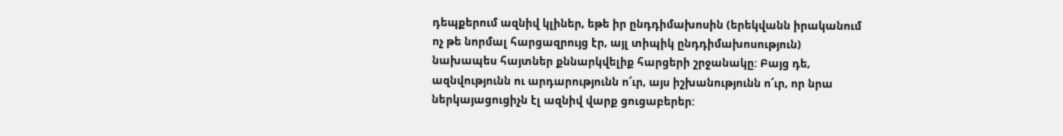դեպքերում ազնիվ կլիներ, եթե իր ընդդիմախոսին (երեկվանն իրականում ոչ թե նորմալ հարցազրույց էր, այլ տիպիկ ընդդիմախոսություն) նախապես հայտներ քննարկվելիք հարցերի շրջանակը: Բայց դե, ազնվությունն ու արդարությունն ո՜ւր, այս իշխանությունն ո՜ւր, որ նրա ներկայացուցիչն էլ ազնիվ վարք ցուցաբերեր: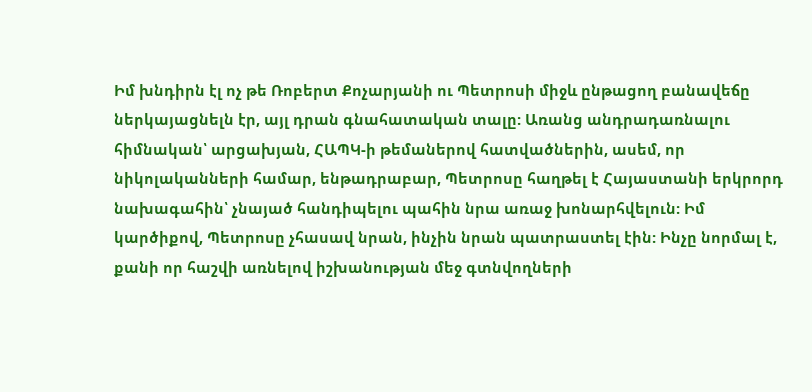Իմ խնդիրն էլ ոչ թե Ռոբերտ Քոչարյանի ու Պետրոսի միջև ընթացող բանավեճը ներկայացնելն էր, այլ դրան գնահատական տալը: Առանց անդրադառնալու հիմնական՝ արցախյան, ՀԱՊԿ-ի թեմաներով հատվածներին, ասեմ, որ նիկոլականների համար, ենթադրաբար, Պետրոսը հաղթել է Հայաստանի երկրորդ նախագահին՝ չնայած հանդիպելու պահին նրա առաջ խոնարհվելուն: Իմ կարծիքով, Պետրոսը չհասավ նրան, ինչին նրան պատրաստել էին: Ինչը նորմալ է, քանի որ հաշվի առնելով իշխանության մեջ գտնվողների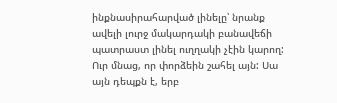ինքնասիրահարված լինելը՝ նրանք ավելի լուրջ մակարդակի բանավեճի պատրաստ լինել ուղղակի չէին կարող: Ուր մնաց, որ փորձեին շահել այն: Սա այն դեպքն է, երբ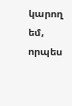կարող եմ, որպես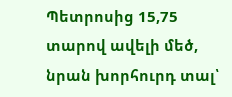Պետրոսից 15,75 տարով ավելի մեծ, նրան խորհուրդ տալ՝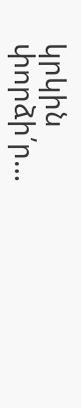կրկին փորձի՛ր…